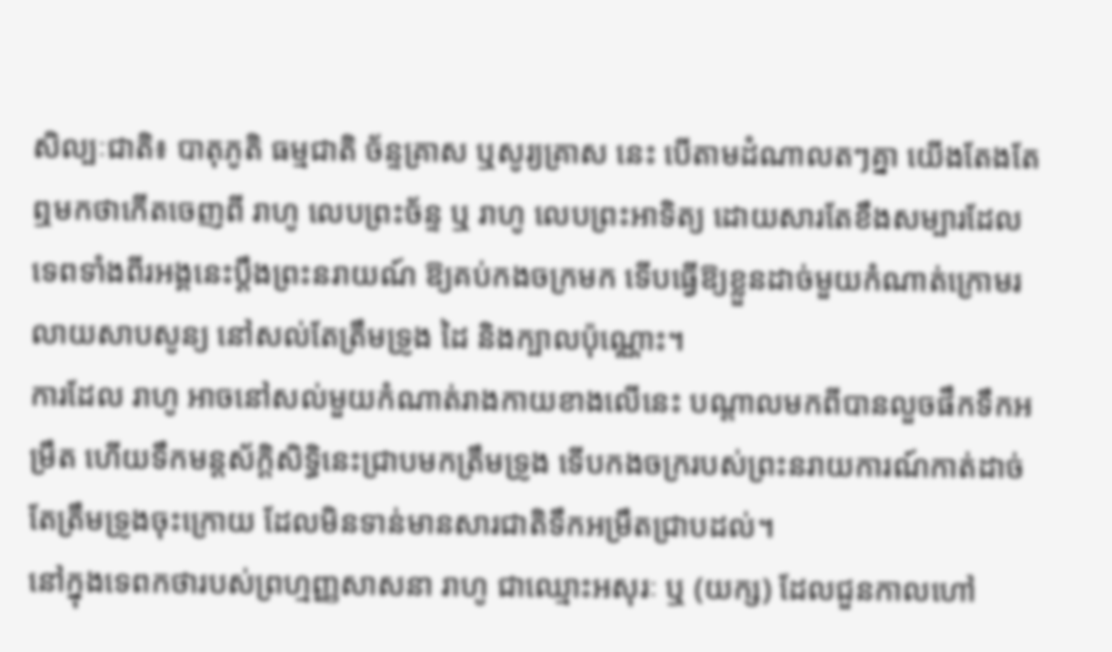សិល្បៈជាតិ៖ បាតុភូតិ ធម្មជាតិ ច័ន្ទគ្រាស ឬសូរ្យគ្រាស នេះ បើតាមដំណាលតៗគ្នា យើងតែងតែឮមកថាកើតចេញពី រាហូ លេបព្រះច័ន្ទ ឬ រាហូ លេបព្រះអាទិត្យ ដោយសារតែខឹងសម្បារដែលទេពទាំងពីរអង្គនេះប្ដឹងព្រះនរាយណ៍ ឱ្យគប់កងចក្រមក ទើបធ្វើឱ្យខ្លួនដាច់មួយកំណាត់ក្រោមរលាយសាបសូន្យ នៅសល់តែត្រឹមទ្រូង ដៃ និងក្បាលប៉ុណ្ណោះ។
ការដែល រាហូ អាចនៅសល់មួយកំណាត់រាងកាយខាងលើនេះ បណ្ដាលមកពីបានលួចផឹកទឹកអម្រឹត ហើយទឹកមន្ដស័ក្ដិសិទ្ធិនេះជ្រាបមកត្រឹមទ្រូង ទើបកងចក្ររបស់ព្រះនរាយការណ៍កាត់ដាច់តែត្រឹមទ្រូងចុះក្រោយ ដែលមិនទាន់មានសារជាតិទឹកអម្រឹតជ្រាបដល់។
នៅក្នុងទេពកថារបស់ព្រហ្មញ្ញសាសនា រាហូ ជាឈ្មោះអសុរៈ ឬ (យក្ស) ដែលជួនកាលហៅ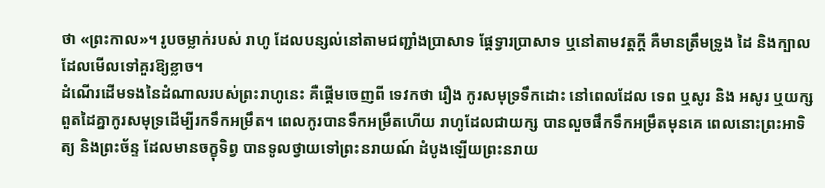ថា «ព្រះកាល»។ រូបចម្លាក់របស់ រាហូ ដែលបន្សល់នៅតាមជញ្ជាំងប្រាសាទ ផ្ដែទ្វារប្រាសាទ ឬនៅតាមវត្តក្ដី គឺមានត្រឹមទ្រូង ដៃ និងក្បាល ដែលមើលទៅគួរឱ្យខ្លាច។
ដំណើរដើមទងនៃដំណាលរបស់ព្រះរាហូនេះ គឺផ្ដើមចេញពី ទេវកថា រឿង កូរសមុទ្រទឹកដោះ នៅពេលដែល ទេព ឬសូរ និង អសូរ ឬយក្ស ពួតដៃគ្នាកូរសមុទ្រដើម្បីរកទឹកអម្រឹត។ ពេលកូរបានទឹកអម្រឹតហើយ រាហូដែលជាយក្ស បានលួចផឹកទឹកអម្រឹតមុនគេ ពេលនោះព្រះអាទិត្យ និងព្រះច័ន្ទ ដែលមានចក្ខុទិព្វ បានទូលថ្វាយទៅព្រះនរាយណ៍ ដំបូងឡើយព្រះនរាយ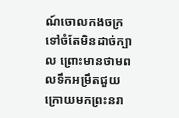ណ៍ចោលកងចក្រទៅចំតែមិនដាច់ក្បាល ព្រោះមានថាមពលទឹកអម្រឹតជួយ ក្រោយមកព្រះនរា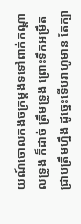យណ៍ចោលកងចក្រម្ដងទទៅពាក់កណ្ដាលទ្រូង ក៏ដាច់ ត្រឹមទ្រូង ព្រោះទឹកអម្រឹតជ្រាបត្រឹមហ្នឹង ដូច្នេះទើបរាហូមាន តែក្បា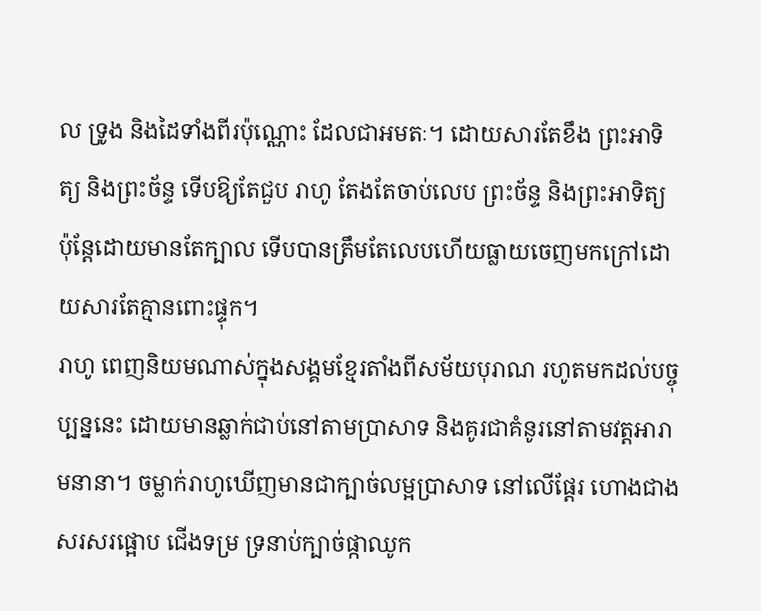ល ទ្រូង និងដៃទាំងពីរប៉ុណ្ណោះ ដែលជាអមតៈ។ ដោយសារតែខឹង ព្រះអាទិត្យ និងព្រះច័ន្ទ ទើបឱ្យតែជួប រាហូ តែងតែចាប់លេប ព្រះច័ន្ទ និងព្រះអាទិត្យ ប៉ុន្តែដោយមានតែក្បាល ទើបបានត្រឹមតែលេបហើយធ្លាយចេញមកក្រៅដោយសារតែគ្មានពោះផ្ទុក។
រាហូ ពេញនិយមណាស់ក្នុងសង្គមខ្មែរតាំងពីសម័យបុរាណ រហូតមកដល់បច្ចុប្បន្ននេះ ដោយមានឆ្លាក់ជាប់នៅតាមប្រាសាទ និងគូរជាគំនូរនៅតាមវត្តអារាមនានា។ ចម្លាក់រាហូឃើញមានជាក្បាច់លម្អប្រាសាទ នៅលើផ្ដែរ ហោងជាង សរសរផ្អោប ជើងទម្រ ទ្រនាប់ក្បាច់ផ្កាឈូក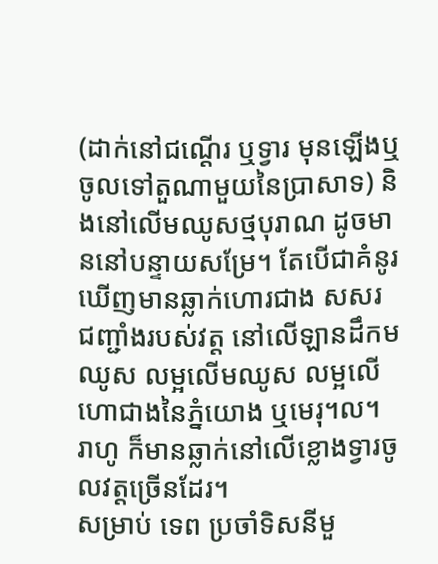(ដាក់នៅជណ្ដើរ ឬទ្វារ មុនឡើងឬចូលទៅតួណាមួយនៃប្រាសាទ) និងនៅលើមឈូសថ្មបុរាណ ដូចមាននៅបន្ទាយសម្រែ។ តែបើជាគំនូរឃើញមានឆ្លាក់ហោរជាង សសរ ជញ្ជាំងរបស់វត្ត នៅលើឡានដឹកមឈូស លម្អលើមឈូស លម្អលើហោជាងនៃភ្នំយោង ឬមេរុ។ល។ រាហូ ក៏មានឆ្លាក់នៅលើខ្លោងទ្វារចូលវត្តច្រើនដែរ។
សម្រាប់ ទេព ប្រចាំទិសនីមួ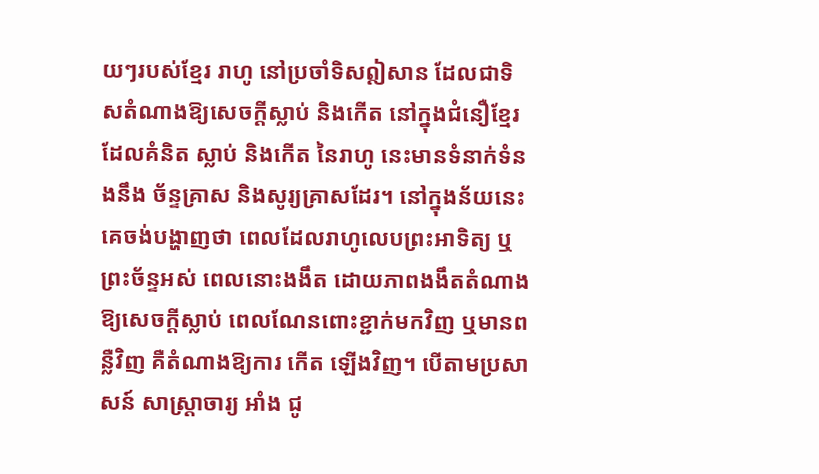យៗរបស់ខ្មែរ រាហូ នៅប្រចាំទិសឦសាន ដែលជាទិសតំណាងឱ្យសេចក្ដីស្លាប់ និងកើត នៅក្នុងជំនឿខ្មែរ ដែលគំនិត ស្លាប់ និងកើត នៃរាហូ នេះមានទំនាក់ទំនងនឹង ច័ន្ទគ្រាស និងសូរ្យគ្រាសដែរ។ នៅក្នុងន័យនេះគេចង់បង្ហាញថា ពេលដែលរាហូលេបព្រះអាទិត្យ ឬព្រះច័ន្ទអស់ ពេលនោះងងឹត ដោយភាពងងឹតតំណាងឱ្យសេចក្ដីស្លាប់ ពេលណែនពោះខ្ជាក់មកវិញ ឬមានពន្លឺវិញ គឺតំណាងឱ្យការ កើត ឡើងវិញ។ បើតាមប្រសាសន៍ សាស្ត្រាចារ្យ អាំង ជូ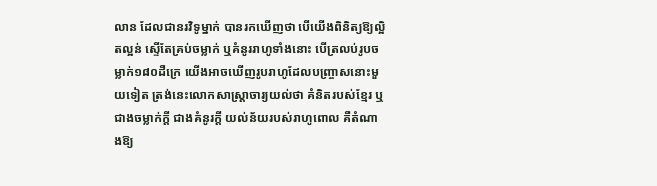លាន ដែលជានរវិទូម្នាក់ បានរកឃើញថា បើយើងពិនិត្យឱ្យល្អិតល្អន់ ស្ទើតែគ្រប់ចម្លាក់ ឬគំនូររាហូទាំងនោះ បើត្រលប់រូបចម្លាក់១៨០ដឺក្រេ យើងអាចឃើញរូបរាហូដែលបញ្ច្រាសនោះមួយទៀត ត្រង់នេះលោកសាស្ត្រាចារ្យយល់ថា គំនិតរបស់ខ្មែរ ឬជាងចម្លាក់ក្ដី ជាងគំនូរក្ដី យល់ន័យរបស់រាហូពោល គឺតំណាងឱ្យ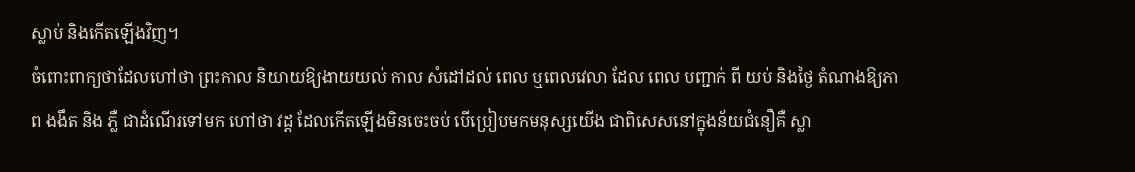ស្លាប់ និងកើតឡើងវិញ។
ចំពោះពាក្យថាដែលហៅថា ព្រះកាល និយាយឱ្យងាយយល់ កាល សំដៅដល់ ពេល ឬពេលវេលា ដែល ពេល បញ្ជាក់ ពី យប់ និងថ្ងៃ តំណាងឱ្យភាព ងងឹត និង ភ្លឺ ជាដំណើរទៅមក ហៅថា វដ្ដ ដែលកើតឡើងមិនចេះចប់ បើប្រៀបមកមនុស្សយើង ជាពិសេសនៅក្នុងន័យជំនឿគឺ ស្លា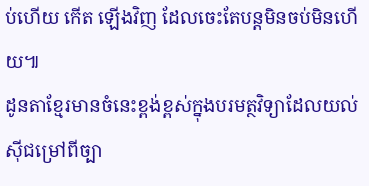ប់ហើយ កើត ឡើងវិញ ដែលចេះតែបន្តមិនចប់មិនហើយ៕
ដូនតាខ្មែរមានចំនេះខ្ពង់ខ្ពស់ក្នុងបរមត្ថវិទ្យាដែលយល់ស៊ីជម្រៅពីច្បា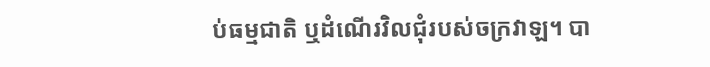ប់ធម្មជាតិ ឬដំណើរវិលជុំរបស់ចក្រវាឡ។ បា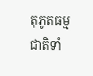តុភូតធម្មជាតិទាំ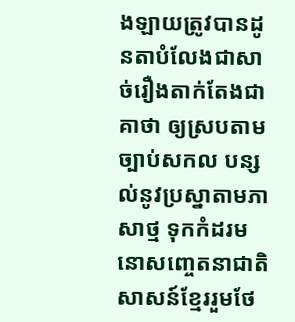ងឡាយត្រូវបានដូនតាបំលែងជាសាច់រឿងតាក់តែងជាគាថា ឲ្យស្របតាមច្បាប់សកល បន្សល់នូវប្រស្នាតាមភាសាថ្ម ទុកកំដរមនោសញ្ចេតនាជាតិសាសន៍ខ្មែររួមថែ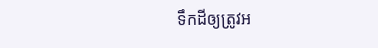ទឹកដីឲ្យត្រូវអ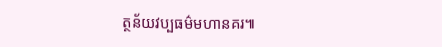ត្ថន័យវប្បធម៌មហានគរ៕